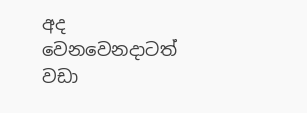අද වෙනවෙනදාටත් වඩා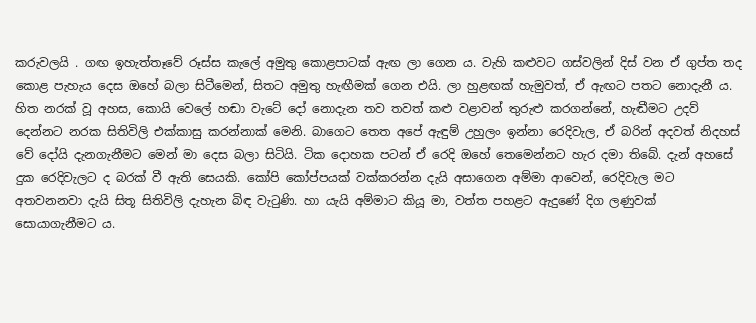කරුවලයි . ගඟ ඉහැත්තෑවේ රූස්ස කැලේ අමුතු කොළපාටක් ඇඟ ලා ගෙන ය. වැහි කළුවට ගස්වලින් දිස් වන ඒ ගුප්ත තද කොළ පැහැය දෙස ඔහේ බලා සිටීමෙන්, සිතට අමුතු හැඟීමක් ගෙන එයි. ලා හුළඟක් හැමුවත්, ඒ ඇඟට පතට නොදැනී ය. හිත නරක් වූ අහස, කොයි වෙලේ හඬා වැටේ දෝ නොදැන තව තවත් කළු වළාවන් තුරුළු කරගන්නේ, හැඬීමට උදව් දෙන්නට නරක සිතිවිලි එක්කාසු කරන්නාක් මෙනි. බාගෙට තෙත අපේ ඇඳුම් උහුලං ඉන්නා රෙදිවැල, ඒ බරින් අදවත් නිදහස් වේ දෝයි දැනගැනීමට මෙන් මා දෙස බලා සිටියි. ටික දොහක පටන් ඒ රෙදි ඔහේ තෙමෙන්නට හැර දමා තිබේ. දැන් අහසේ දුක රෙදිවැලට ද බරක් වී ඇති සෙයකි. කෝපි කෝප්පයක් වක්කරන්න දැයි අසාගෙන අම්මා ආවෙන්, රෙදිවැල මට අතවනනවා දැයි සිතූ සිතිවිලි දැහැන බිඳ වැටුණි. හා යැයි අම්මාට කියූ මා, වත්ත පහළට ඇදුණේ දිග ලණුවක් සොයාගැනීමට ය.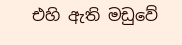එහි ඇති මඩුවේ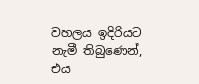වහලය ඉදිරියට නැමී තිබුණෙන්, එය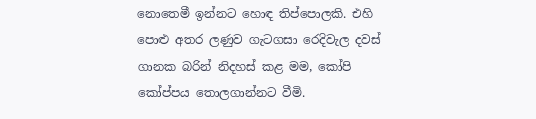නොතෙමී ඉන්නට හොඳ තිප්පොලකි. එහි පොළු අතර ලණුව ගැටගසා රෙදිවැල දවස් ගානක බරින් නිදහස් කළ මම, කෝපි කෝප්පය තොලගාන්නට වීමි.